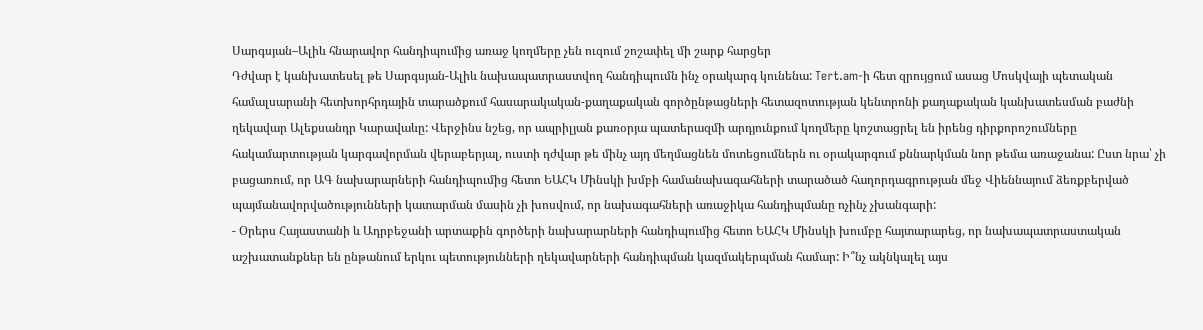Սարգսյան–Ալիև հնարավոր հանդիպումից առաջ կողմերը չեն ուզում շոշափել մի շարք հարցեր
Դժվար է կանխատեսել թե Սարգսյան-Ալիև նախապատրաստվող հանդիպումն ինչ օրակարգ կունենա: Tert.am-ի հետ զրույցում ասաց Մոսկվայի պետական համալսարանի հետխորհրդային տարածքում հասարակական-քաղաքական գործընթացների հետազոտության կենտրոնի քաղաքական կանխատեսման բաժնի ղեկավար Ալեքսանդր Կարավաևը: Վերջինս նշեց, որ ապրիլյան քառօրյա պատերազմի արդյունքում կողմերը կոշտացրել են իրենց դիրքորոշումները հակամարտության կարգավորման վերաբերյալ, ուստի դժվար թե մինչ այդ մեղմացնեն մոտեցումներն ու օրակարգում քննարկման նոր թեմա առաջանա: Ըստ նրա՝ չի բացառում, որ ԱԳ նախարարների հանդիպումից հետո ԵԱՀԿ Մինսկի խմբի համանախագահների տարածած հաղորդագրության մեջ Վիեննայում ձեռքբերված պայմանավորվածությունների կատարման մասին չի խոսվում, որ նախագահների առաջիկա հանդիպմանը ոչինչ չխանգարի:
- Օրերս Հայաստանի և Ադրբեջանի արտաքին գործերի նախարարների հանդիպումից հետո ԵԱՀԿ Մինսկի խումբը հայտարարեց, որ նախապատրաստական աշխատանքներ են ընթանում երկու պետությունների ղեկավարների հանդիպման կազմակերպման համար: Ի՞նչ ակնկալել այս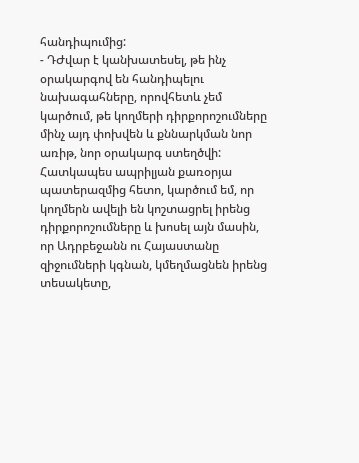հանդիպումից:
- ԴԺվար է կանխատեսել, թե ինչ օրակարգով են հանդիպելու նախագահները, որովհետև չեմ կարծում, թե կողմերի դիրքորոշումները մինչ այդ փոխվեն և քննարկման նոր առիթ, նոր օրակարգ ստեղծվի: Հատկապես ապրիլյան քառօրյա պատերազմից հետո, կարծում եմ, որ կողմերն ավելի են կոշտացրել իրենց դիրքորոշումները և խոսել այն մասին, որ Ադրբեջանն ու Հայաստանը զիջումների կգնան, կմեղմացնեն իրենց տեսակետը,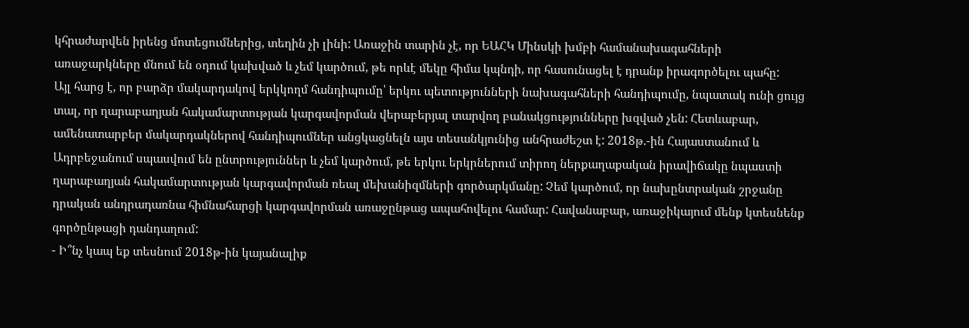կհրաժարվեն իրենց մոտեցումներից, տեղին չի լինի: Առաջին տարին չէ, որ ԵԱՀԿ Մինսկի խմբի համանախագահների առաջարկները մնում են օդում կախված և չեմ կարծում, թե որևէ մեկը հիմա կպնդի, որ հասունացել է դրանք իրագործելու պահը:
Այլ հարց է, որ բարձր մակարդակով երկկողմ հանդիպումը՝ երկու պետությունների նախագահների հանդիպումը, նպատակ ունի ցույց տալ, որ ղարաբաղյան հակամարտության կարգավորման վերաբերյալ տարվող բանակցությունները խզված չեն: Հետևաբար, ամենատարբեր մակարդակներով հանդիպումներ անցկացնելն այս տեսանկյունից անհրաժեշտ է: 2018թ.-ին Հայաստանում և Ադրբեջանում սպասվում են ընտրություններ և չեմ կարծում, թե երկու երկրներում տիրող ներքաղաքական իրավիճակը նպաստի ղարաբաղյան հակամարտության կարգավորման ռեալ մեխանիզմների գործարկմանը: Չեմ կարծում, որ նախընտրական շրջանը դրական անդրադառնա հիմնահարցի կարգավորման առաջընթաց ապահովելու համար: Հավանաբար, առաջիկայում մենք կտեսնենք գործընթացի դանդաղում:
- Ի՞նչ կապ եք տեսնում 2018թ-ին կայանալիք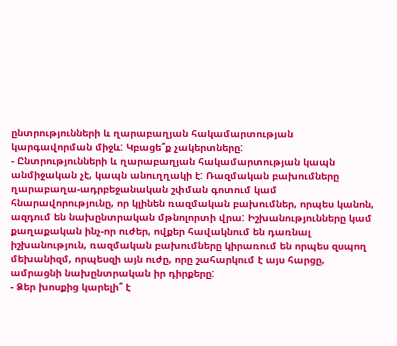ընտրությունների և ղարաբաղյան հակամարտության կարգավորման միջև: Կբացե՞ք չակերտները:
- Ընտրությունների և ղարաբաղյան հակամարտության կապն անմիջական չէ, կապն անուղղակի է: Ռազմական բախումները ղարաբաղա-ադրբեջանական շփման գոտում կամ հնարավորությունը, որ կլինեն ռազմական բախումներ, որպես կանոն, ազդում են նախընտրական մթնոլորտի վրա: Իշխանությունները կամ քաղաքական ինչ-որ ուժեր, ովքեր հավակնում են դառնալ իշխանություն, ռազմական բախումները կիրառում են որպես զսպող մեխանիզմ, որպեսզի այն ուժը, որը շահարկում է այս հարցը, ամրացնի նախընտրական իր դիրքերը:
- Ձեր խոսքից կարելի՞ է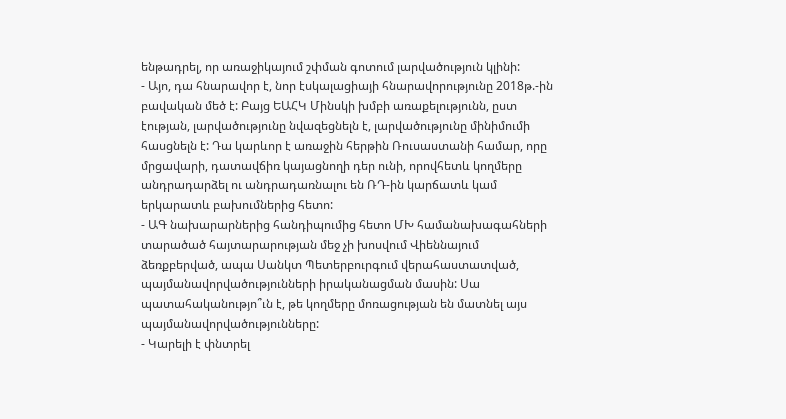ենթադրել, որ առաջիկայում շփման գոտում լարվածություն կլինի:
- Այո, դա հնարավոր է, նոր էսկալացիայի հնարավորությունը 2018թ.-ին բավական մեծ է: Բայց ԵԱՀԿ Մինսկի խմբի առաքելությունն, ըստ էության, լարվածությունը նվազեցնելն է, լարվածությունը մինիմումի հասցնելն է: Դա կարևոր է առաջին հերթին Ռուսաստանի համար, որը մրցավարի, դատավճիռ կայացնողի դեր ունի, որովհետև կողմերը անդրադարձել ու անդրադառնալու են ՌԴ-ին կարճատև կամ երկարատև բախումներից հետո:
- ԱԳ նախարարներից հանդիպումից հետո ՄԽ համանախագահների տարածած հայտարարության մեջ չի խոսվում Վիեննայում ձեռքբերված, ապա Սանկտ Պետերբուրգում վերահաստատված, պայմանավորվածությունների իրականացման մասին: Սա պատահականությո՞ւն է, թե կողմերը մոռացության են մատնել այս պայմանավորվածությունները:
- Կարելի է փնտրել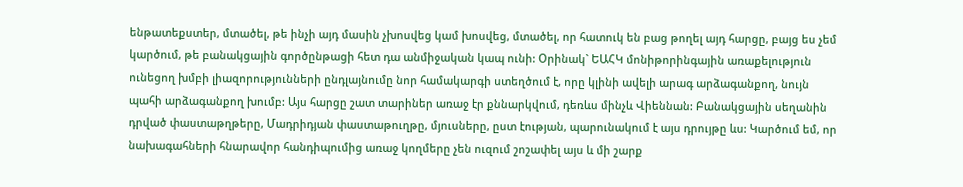ենթատեքստեր, մտածել, թե ինչի այդ մասին չխոսվեց կամ խոսվեց, մտածել, որ հատուկ են բաց թողել այդ հարցը, բայց ես չեմ կարծում, թե բանակցային գործընթացի հետ դա անմիջական կապ ունի: Օրինակ` ԵԱՀԿ մոնիթորինգային առաքելություն ունեցող խմբի լիազորությունների ընդլայնումը նոր համակարգի ստեղծում է, որը կլինի ավելի արագ արձագանքող, նույն պահի արձագանքող խումբ: Այս հարցը շատ տարիներ առաջ էր քննարկվում, դեռևս մինչև Վիեննան: Բանակցային սեղանին դրված փաստաթղթերը, Մադրիդյան փաստաթուղթը, մյուսները, ըստ էության, պարունակում է այս դրույթը ևս: Կարծում եմ, որ նախագահների հնարավոր հանդիպումից առաջ կողմերը չեն ուզում շոշափել այս և մի շարք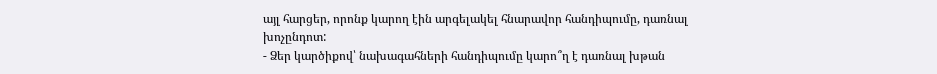այլ հարցեր, որոնք կարող էին արգելակել հնարավոր հանդիպումը, դառնալ խոչընդոտ:
- Ձեր կարծիքով՝ նախագահների հանդիպումը կարո՞ղ է դառնալ խթան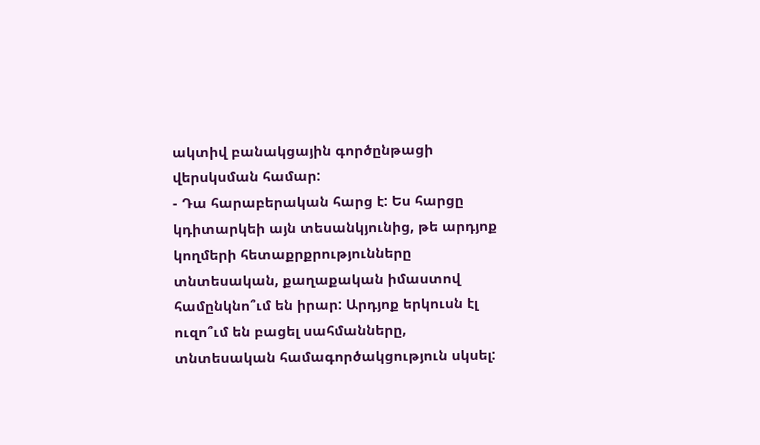ակտիվ բանակցային գործընթացի վերսկսման համար:
- Դա հարաբերական հարց է: Ես հարցը կդիտարկեի այն տեսանկյունից, թե արդյոք կողմերի հետաքրքրությունները տնտեսական, քաղաքական իմաստով համընկնո՞ւմ են իրար: Արդյոք երկուսն էլ ուզո՞ւմ են բացել սահմանները, տնտեսական համագործակցություն սկսել: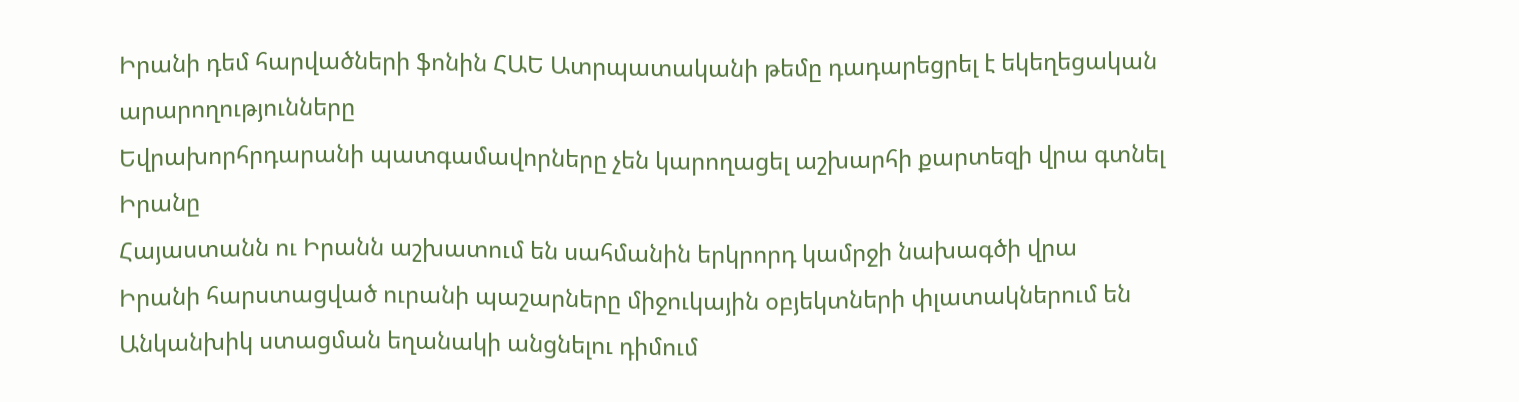Իրանի դեմ հարվածների ֆոնին ՀԱԵ Ատրպատականի թեմը դադարեցրել է եկեղեցական արարողությունները
Եվրախորհրդարանի պատգամավորները չեն կարողացել աշխարհի քարտեզի վրա գտնել Իրանը
Հայաստանն ու Իրանն աշխատում են սահմանին երկրորդ կամրջի նախագծի վրա
Իրանի հարստացված ուրանի պաշարները միջուկային օբյեկտների փլատակներում են
Անկանխիկ ստացման եղանակի անցնելու դիմում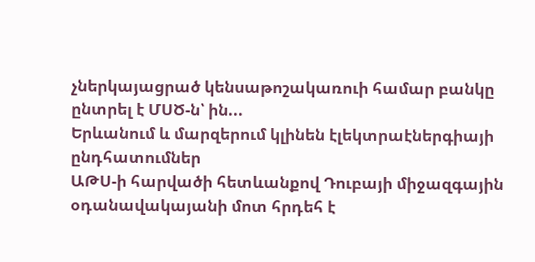չներկայացրած կենսաթոշակառուի համար բանկը ընտրել է ՄՍԾ-ն՝ ին...
Երևանում և մարզերում կլինեն էլեկտրաէներգիայի ընդհատումներ
ԱԹՍ-ի հարվածի հետևանքով Դուբայի միջազգային օդանավակայանի մոտ հրդեհ է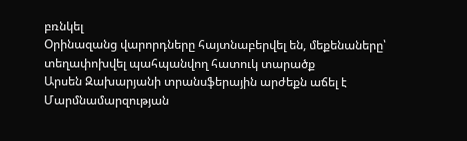բռնկել
Օրինազանց վարորդները հայտնաբերվել են, մեքենաները՝ տեղափոխվել պահպանվող հատուկ տարածք
Արսեն Զախարյանի տրանսֆերային արժեքն աճել է
Մարմնամարզության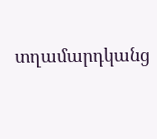տղամարդկանց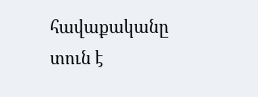հավաքականը տուն է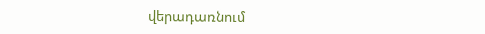վերադառնում